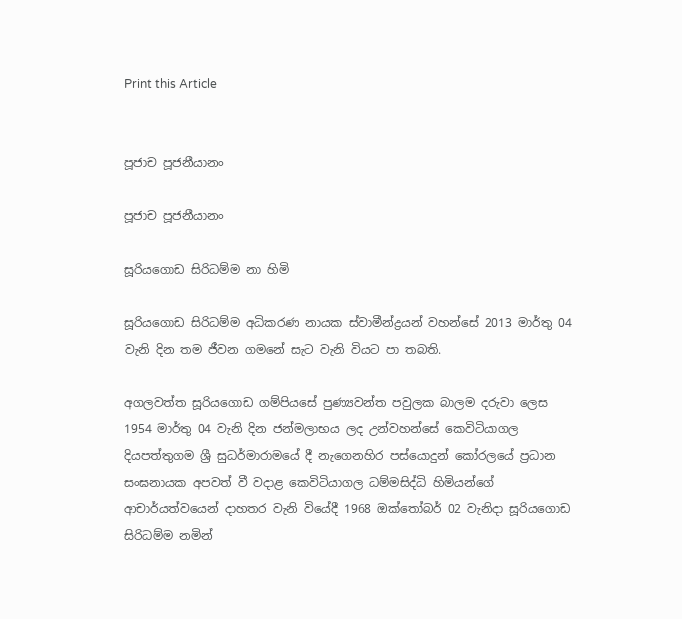Print this Article


පූජාච පූජනීයානං

පූජාච පූජනීයානං

සූරියගොඩ සිරිධම්ම නා හිමි

සූරියගොඩ සිරිධම්ම අධිකරණ නායක ස්වාමීන්ද්‍රයන් වහන්සේ 2013 මාර්තු 04 වැනි දින තම ජීවන ගමනේ සැට වැනි වියට පා තබති.

අගලවත්ත සූරියගොඩ ගම්පියසේ පුණ්‍යවන්ත පවුලක බාලම දරුවා ලෙස 1954 මාර්තු 04 වැනි දින ජන්මලාභය ලද උන්වහන්සේ කෙවිටියාගල දියපත්තුගම ශ්‍රී සුධර්මාරාමයේ දී නැගෙනහිර පස්යොදුන් කෝරලයේ ප්‍රධාන සංඝනායක අපවත් වී වදාළ කෙවිටියාගල ධම්මසිද්ධි හිමියන්ගේ ආචාර්යත්වයෙන් දාහතර වැනි වියේදී 1968 ඔක්තෝබර් 02 වැනිදා සූරියගොඩ සිරිධම්ම නමින්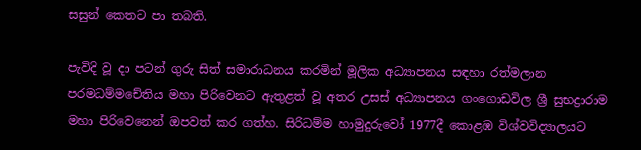සසුන් කෙතට පා තබති.

පැවිදි වූ දා පටන් ගුරු සිත් සමාරාධනය කරමින් මූලික අධ්‍යාපනය සඳහා රත්මලාන පරමධම්මචේතිය මහා පිරිවෙනට ඇතුළත් වූ අතර උසස් අධ්‍යාපනය ගංගොඩවිල ශ්‍රී සුභද්‍රාරාම මහා පිරිවෙනෙන් ඔපවත් කර ගත්හ. සිරිධම්ම හාමුදුරුවෝ 1977දී කොළඹ විශ්වවිද්‍යාලයට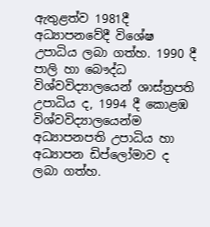ඇතුළත්ව 1981දී අධ්‍යාපනවේදී විශේෂ උපාධිය ලබා ගත්හ. 1990 දී පාලි හා බෞද්ධ විශ්වවිද්‍යාලයෙන් ශාස්ත්‍රපති උපාධිය ද, 1994 දී කොළඹ විශ්වවිද්‍යාලයෙන්ම අධ්‍යාපනපති උපාධිය හා අධ්‍යාපන ඩිප්ලෝමාව ද ලබා ගත්හ.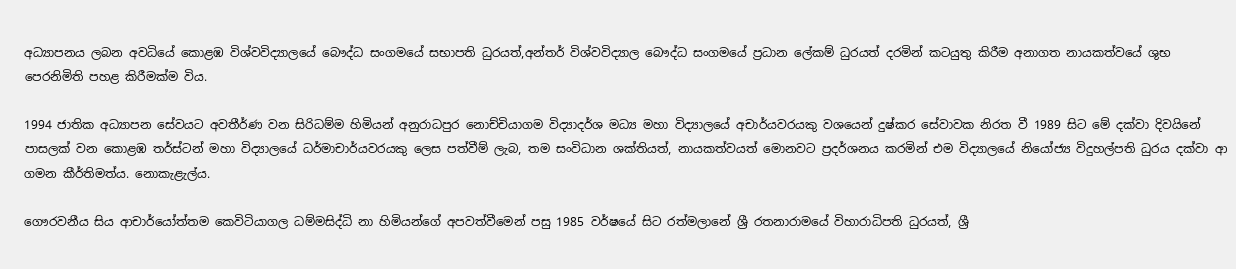අධ්‍යාපනය ලබන අවධියේ කොළඹ විශ්වවිද්‍යාලයේ බෞද්ධ සංගමයේ සභාපති ධුරයත්,අන්තර් විශ්වවිද්‍යාල බෞද්ධ සංගමයේ ප්‍රධාන ලේකම් ධුරයත් දරමින් කටයුතු කිරීම අනාගත නායකත්වයේ ශුභ පෙරනිමිති පහළ කිරීමක්ම විය.

1994 ජාතික අධ්‍යාපන සේවයට අවතීර්ණ වන සිරිධම්ම හිමියන් අනුරාධපුර නොච්චියාගම විද්‍යාදර්ශ මධ්‍ය මහා විද්‍යාලයේ අචාර්යවරයකු වශයෙන් දුෂ්කර සේවාවක නිරත වී 1989 සිට මේ දක්වා දිවයිනේ පාසලක් වන කොළඹ තර්ස්ටන් මහා විද්‍යාලයේ ධර්මාචාර්යවරයකු ලෙස පත්වීම් ලැබ, තම සංවිධාන ශක්තියත්, නායකත්වයත් මොනවට ප්‍රදර්ශනය කරමින් එම විද්‍යාලයේ නියෝජ්‍ය විදුහල්පති ධුරය දක්වා ආ ගමන කීර්තිමත්ය. නොකැළැල්ය.

ගෞරවනීය සිය ආචාර්යෝත්තම කෙවිටියාගල ධම්මසිද්ධි නා හිමියන්ගේ අපවත්වීමෙන් පසු 1985 වර්ෂයේ සිට රත්මලානේ ශ්‍රී රතනාරාමයේ විහාරාධිපති ධුරයත්, ශ්‍රී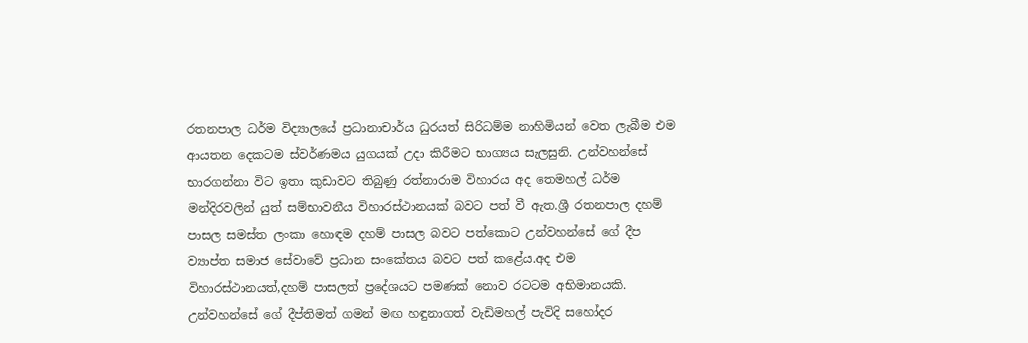රතනපාල ධර්ම විද්‍යාලයේ ප්‍රධානාචාර්ය ධුරයත් සිරිධම්ම නාහිමියන් වෙත ලැබීම එම ආයතන දෙකටම ස්වර්ණමය යුගයක් උදා කිරීමට භාග්‍යය සැලසුනි. උන්වහන්සේ භාරගන්නා විට ඉතා කුඩාවට තිබුණු රත්නාරාම විහාරය අද තෙමහල් ධර්ම මන්දිරවලින් යුත් සම්භාවනීය විහාරස්ථානයක් බවට පත් වී ඇත.ශ්‍රී රතනපාල දහම් පාසල සමස්ත ලංකා හොඳම දහම් පාසල බවට පත්කොට උන්වහන්සේ ගේ දීප ව්‍යාප්ත සමාජ සේවාවේ ප්‍රධාන සංකේතය බවට පත් කළේය.අද එම විහාරස්ථානයත්,දහම් පාසලත් ප්‍රදේශයට පමණක් නොව රටටම අභිමානයකි. උන්වහන්සේ ගේ දීප්තිමත් ගමන් මඟ හඳුනාගත් වැඩිමහල් පැවිදි සහෝදර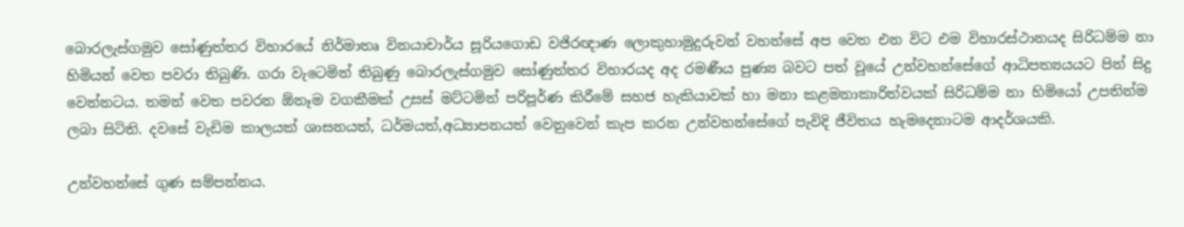බොරලැස්ගමුව සෝණුත්තර විහාරයේ නිර්මාතෘ විනයාචාර්ය සූරියගොඩ වජිරඥාණ ලොකුහාමුදුරුවන් වහන්සේ අප වෙත එන විට එම විහාරස්ථානයද සිරිධම්ම නා හිමියන් වෙත පවරා තිබුණි. ගරා වැටෙමින් තිබුණු බොරලැස්ගමුව සෝණුත්තර විහාරයද අද රමණීය පුණ්‍ය බවට පත් වූයේ උන්වහන්සේගේ ආධිපත්‍යයයට පින් සිදු වෙන්නටය. තමන් වෙත පවරන ඕනෑම වගකීමක් උසස් මට්ටමින් පරිපූර්ණ කිරීමේ සහජ හැකියාවක් හා මනා කළමනාකාරිත්වයක් සිරිධම්ම නා හිමියෝ උපතින්ම ලබා සිටිති. දවසේ වැඩිම කාලයක් ශාසනයත්, ධර්මයත්,අධ්‍යාපනයත් වෙනුවෙන් කැප කරන උන්වහන්සේගේ පැවිදි ජීවිතය හැමදෙනාටම ආදර්ශයකි.

උන්වහන්සේ ගුණ සම්පන්නය.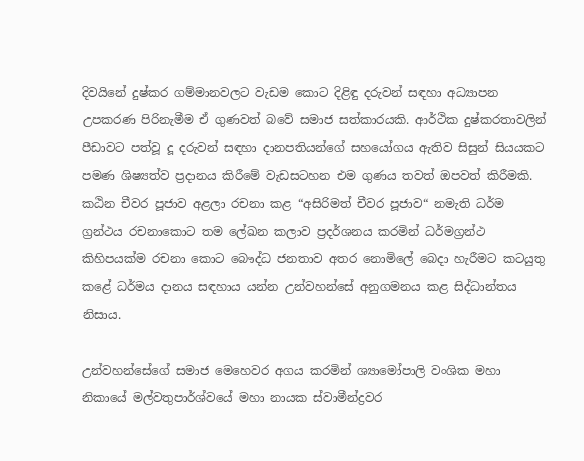දිවයිනේ දුෂ්කර ගම්මානවලට වැඩම කොට දිළිඳු දරුවන් සඳහා අධ්‍යාපන උපකරණ පිරිනැමීම ඒ ගුණවත් බවේ සමාජ සත්කාරයකි. ආර්ථික දුෂ්කරතාවලින් පීඩාවට පත්වූ දූ දරුවන් සඳහා දානපතියන්ගේ සහයෝගය ඇතිව සිසුන් සියයකට පමණ ශිෂ්‍යත්ව ප්‍රදානය කිරීමේ වැඩසටහන එම ගුණය තවත් ඔපවත් කිරීමකි. කඨින චීවර පූජාව අළලා රචනා කළ “අසිරිමත් චීවර පූජාව“ නමැති ධර්ම ග්‍රන්ථය රචනාකොට තම ලේඛන කලාව ප්‍රදර්ශනය කරමින් ධර්මග්‍රන්ථ කිහිපයක්ම රචනා කොට බෞද්ධ ජනතාව අතර නොමිලේ බෙදා හැරීමට කටයුතු කළේ ධර්මය දානය සඳහාය යන්න උන්වහන්සේ අනුගමනය කළ සිද්ධාන්තය නිසාය.

උන්වහන්සේගේ සමාජ මෙහෙවර අගය කරමින් ශ්‍යාමෝපාලි වංශික මහා නිකායේ මල්වතුපාර්ශ්වයේ මහා නායක ස්වාමීන්ද්‍රවර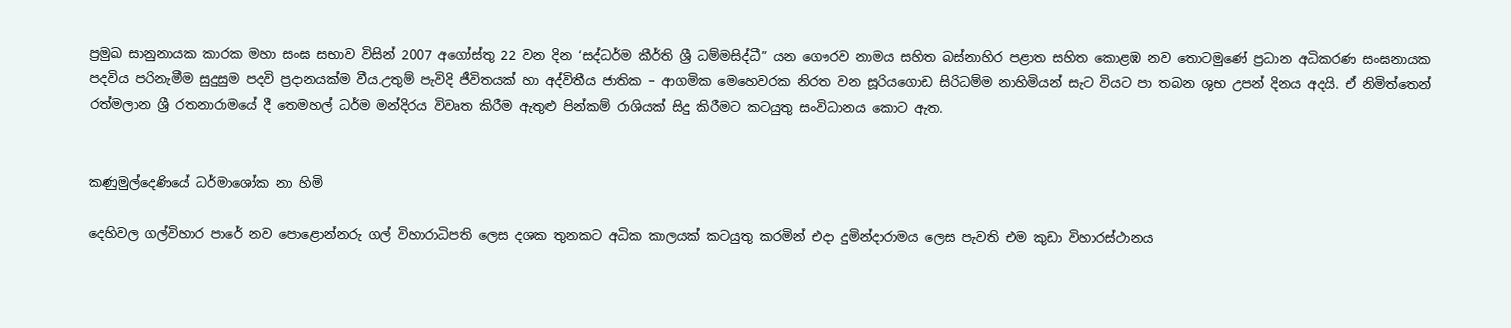ප්‍රමුඛ සානුනායක කාරක මහා සංඝ සභාව විසින් 2007 අගෝස්තු 22 වන දින ‘සද්ධර්ම කීර්ති ශ්‍රී ධම්මසිද්ධී” යන ගෞරව නාමය සහිත බස්නාහිර පළාත සහිත කොළඹ නව තොටමුණේ ප්‍රධාන අධිකරණ සංඝනායක පදවිය පරිනැමීම සුදුසුම පදවි ප්‍රදානයක්ම වීය.උතුම් පැවිදි ජීවිතයක් හා අද්විතීය ජාතික – ආගමික මෙහෙවරක නිරත වන සූරියගොඩ සිරිධම්ම නාහිමියන් සැට වියට පා තබන ශුභ උපන් දිනය අදයි. ඒ නිමිත්තෙන් රත්මලාන ශ්‍රී රතනාරාමයේ දී තෙමහල් ධර්ම මන්දිරය විවෘත කිරීම ඇතුළු පින්කම් රාශියක් සිදු කිරීමට කටයුතු සංවිධානය කොට ඇත.


කණුමුල්දෙණියේ ධර්මාශෝක නා හිමි

දෙහිවල ගල්විහාර පාරේ නව පොළොන්නරු ගල් විහාරාධිපති ලෙස දශක තුනකට අධික කාලයක් කටයුතු කරමින් එදා දුමින්දාරාමය ලෙස පැවති එම කුඩා විහාරස්ථානය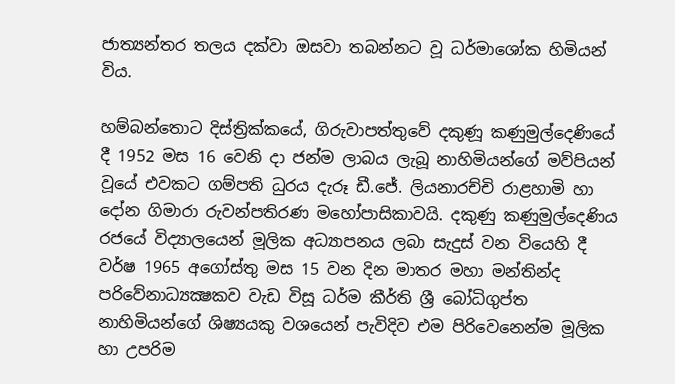ජාත්‍යන්තර තලය දක්වා ඔසවා තබන්නට වූ ධර්මාශෝක හිමියන් විය.

හම්බන්තොට දිස්ත්‍රික්කයේ, ගිරුවාපත්තුවේ දකුණූ කණුමුල්දෙණියේ දී 1952 මස 16 වෙනි දා ජන්ම ලාබය ලැබූ නාහිමියන්ගේ මව්පියන් වූයේ එවකට ගම්පති ධුරය දැරූ ඩී.ජේ. ලියනාරච්චි රාළහාමි හා දෝන ගිමාරා රුවන්පතිරණ මහෝපාසිකාවයි. දකුණු කණුමුල්දෙණිය රජයේ විද්‍යාලයෙන් මූලික අධ්‍යාපනය ලබා සැදුස් වන වියෙහි දී වර්ෂ 1965 අගෝස්තු මස 15 වන දින මාතර මහා මන්තින්ද පරිවේනාධ්‍යක්‍ෂකව වැඩ විසූ ධර්ම කීර්ති ශ්‍රී බෝධිගුප්ත නාහිමියන්ගේ ශිෂ්‍යයකු වශයෙන් පැවිදිව එම පිරිවෙනෙන්ම මූලික හා උපරිම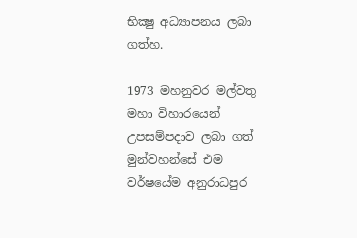භික්‍ෂු අධ්‍යාපනය ලබා ගත්හ.

1973 මහනුවර මල්වතු මහා විහාරයෙන් උපසම්පදාව ලබා ගත් මුන්වහන්සේ එම වර්ෂයේම අනුරාධපුර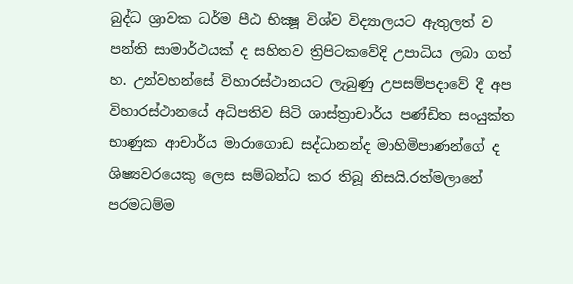බුද්ධ ශ්‍රාවක ධර්ම පීඨ භික්‍ෂූ විශ්ව විද්‍යාලයට ඇතුලත් ව පන්ති සාමාර්ථයක් ද සහිතව ත්‍රිපිටකවේදි උපාධිය ලබා ගත් හ. උන්වහන්සේ විහාරස්ථානයට ලැබුණු උපසම්පදාවේ දී අප විහාරස්ථානයේ අධිපතිව සිටි ශාස්ත්‍රාචාර්ය පණ්ඩිත සංයුක්ත භාණුක ආචාර්ය මාරාගොඩ සද්ධානන්ද මාහිමිපාණන්ගේ ද ශිෂ්‍යවරයෙකු ලෙස සම්බන්ධ කර තිබූ නිසයි.රත්මලානේ පරමධම්ම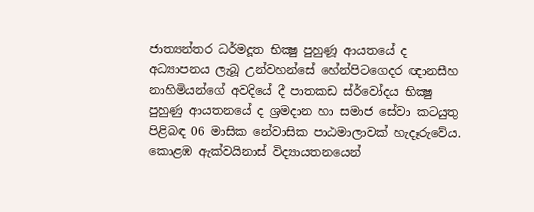ජාත්‍යන්තර ධර්මදූත භික්‍ෂු පුහුණූ ආයතයේ ද අධ්‍යාපනය ලැබූ උන්වහන්සේ හේන්පිටගෙදර ඥානසීහ නාහිමියන්ගේ අවදියේ දී පාතකඩ ස්ර්වෝදය භික්‍ෂු පුහුණු ආයතනයේ ද ශ්‍රමදාන හා සමාජ සේවා කටයුතු පිළිබඳ 06 මාසික නේවාසික පාඨමාලාවක් හැදෑරුවේය. කොළඹ ඇක්වයිනාස් විද්‍යායතනයෙන්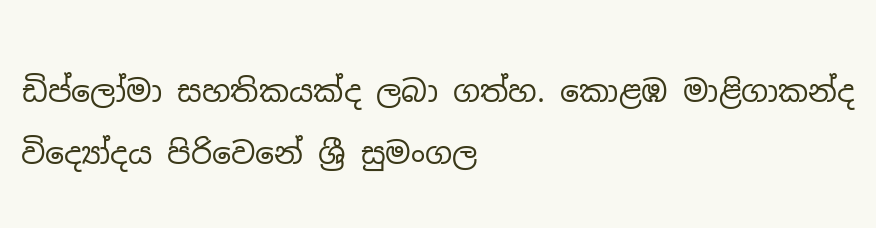ඩිප්ලෝමා සහතිකයක්ද ලබා ගත්හ. කොළඹ මාළිගාකන්ද විද්‍යෝදය පිරිවෙනේ ශ්‍රී සුමංගල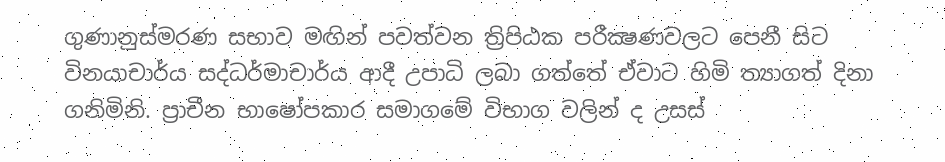ගුණානුස්මරණ සභාව මඟින් පවත්වන ත්‍රිපිඨක පරීක්‍ෂණවලට පෙනී සිට විනයාචාර්ය සද්ධර්මාචාර්ය ආදී උපාධි ලබා ගත්තේ ඒවාට හිමි ත්‍යාගත් දිනා ගනිමිනි. ප්‍රාචීන භාෂෝපකාර සමාගමේ විභාග වලින් ද උසස්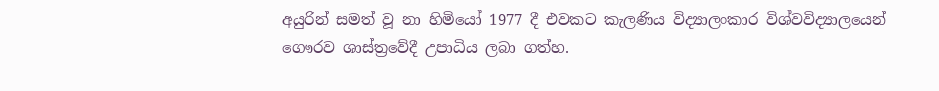අයුරින් සමත් වූ නා හිමියෝ 1977 දී එවකට කැලණිය විද්‍යාලංකාර විශ්වවිද්‍යාලයෙන් ගෞරව ශාස්ත්‍රවේදී උපාධිය ලබා ගත්හ.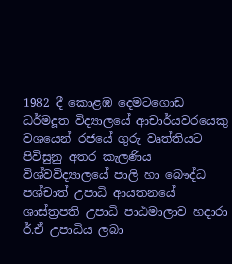1982 දී කොළඹ දෙමටගොඩ ධර්මදූත විද්‍යාලයේ ආචාර්යවරයෙකු වශයෙන් රජයේ ගුරු වෘත්තියට පිවිසුනු අතර කැලණිය විශ්වවිද්‍යාලයේ පාලි හා බෞද්ධ පශ්චාත් උපාධි ආයතනයේ ශාස්ත්‍රපති උපාධි පාඨමාලාව හදාරා ර්.ඒ උපාධිය ලබා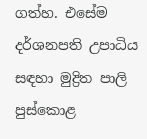ගත්හ. එසේම දර්ශනපති උපාධිය සඳහා මුද්‍රිත පාලි පුස්කොළ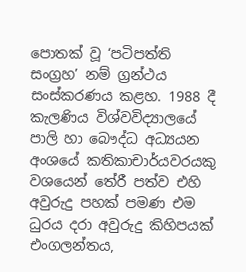පොතක් වූ ‘පටිපත්ති සංග්‍රහ’ නම් ග්‍රන්ථය සංස්කරණය කළහ. 1988 දී කැලණිය විශ්වවිද්‍යාලයේ පාලි හා බෞද්ධ අධ්‍යයන අංශයේ කතිකාචාර්යවරයකු වශයෙන් තේරී පත්ව එහි අවුරුදු පහක් පමණ එම ධුරය දරා අවුරුදු කිහිපයක් එංගලන්තය,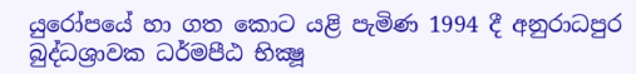යුරෝපයේ හා ගත කොට යළි පැමිණ 1994 දී අනුරාධපුර බුද්ධශ්‍රාවක ධර්මපීඨ භික්‍ෂූ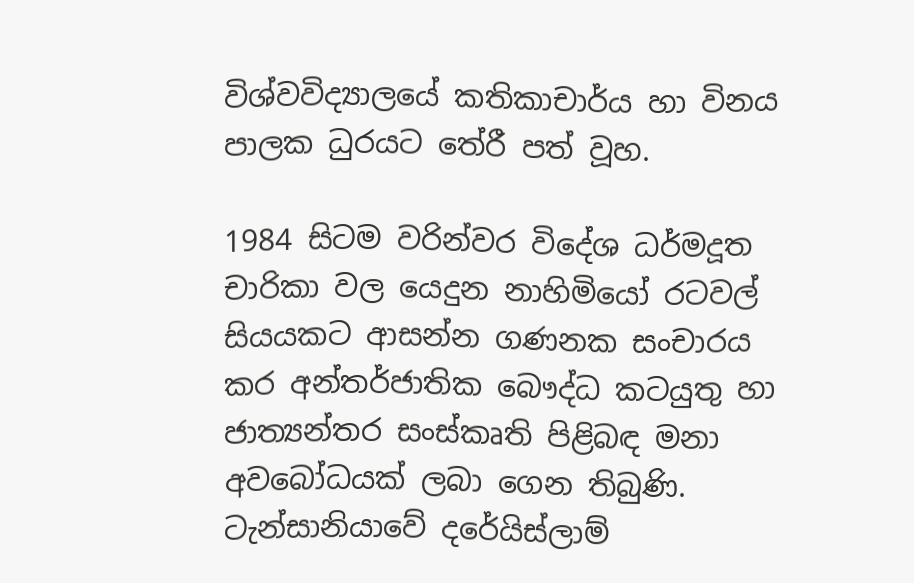විශ්වවිද්‍යාලයේ කතිකාචාර්ය හා විනය පාලක ධුරයට තේරී පත් වූහ.

1984 සිටම වරින්වර විදේශ ධර්මදූත චාරිකා වල යෙදුන නාහිමියෝ රටවල් සියයකට ආසන්න ගණනක සංචාරය කර අන්තර්ජාතික බෞද්ධ කටයුතු හා ජාත්‍යන්තර සංස්කෘති පිළිබඳ මනා අවබෝධයක් ලබා ගෙන තිබුණි. ටැන්සානියාවේ දරේයිස්ලාම්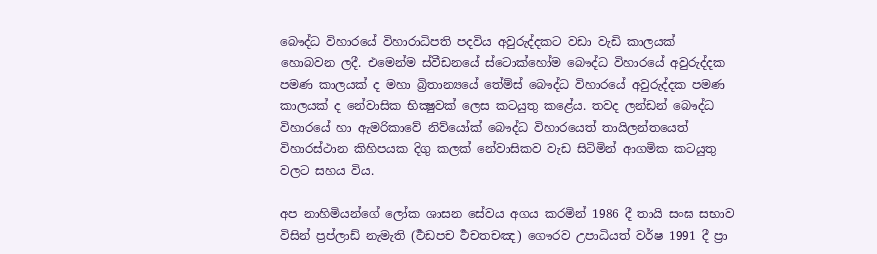බෞද්ධ විහාරයේ විහාරාධිපති පදවිය අවුරුද්දකට වඩා වැඩි කාලයක් හොබවන ලදී. එමෙන්ම ස්වීඩනයේ ස්ටොක්හෝම බෞද්ධ විහාරයේ අවුරුද්දක පමණ කාලයක් ද මහා බ්‍රිතාන්‍යයේ තේම්ස් බෞද්ධ විහාරයේ අවුරුද්දක පමණ කාලයක් ද නේවාසික භික්‍ෂුවක් ලෙස කටයුතු කළේය. තවද ලන්ඩන් බෞද්ධ විහාරයේ හා ඇමරිකාවේ නිව්යෝක් බෞද්ධ විහාරයෙත් තායිලන්තයෙත් විහාරස්ථාන කිහිපයක දිගු කලක් නේවාසිකව වැඩ සිටිමින් ආගමික කටයුතු වලට සහය විය.

අප නාහිමියන්ගේ ලෝක ශාසන සේවය අගය කරමින් 1986 දී තායි සංඝ සභාව විසින් ප්‍රප්ලාඩ් නැමැති (ර්‍ථඩපච ර්‍ථචතචඤ) ගෞරව උපාධියත් වර්ෂ 1991 දී ප්‍රා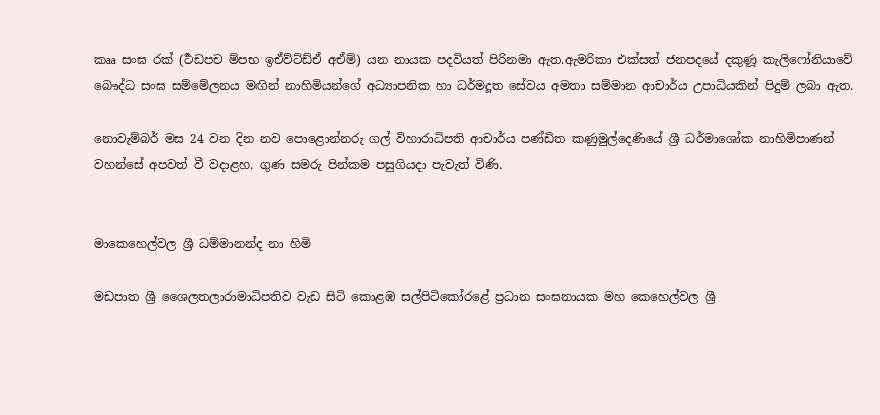කෲ සංඝ රක් (ර්‍ථඩපච ම්පභ ඉඒව්ට්ඩ්ඒ අඒම්) යන නායක පදවියත් පිරිනමා ඇත.ඇමරිකා එක්සත් ජනපදයේ දකුණූ කැලිෆෝනියාවේ බෞද්ධ සංඝ සම්මේලනය මඟින් නාහිමියන්ගේ අධ්‍යාපනික හා ධර්මදූත සේවය අමතා සම්මාන ආචාර්ය උපාධියකින් පිදුම් ලබා ඇත.

නොවැම්බර් මස 24 වන දින නව පොළොන්නරු ගල් විහාරාධිපති ආචාර්ය පණ්ඩිත කණුමුල්දෙණියේ ශ්‍රී ධර්මාශෝක නාහිමිපාණන් වහන්සේ අපවත් වී වදාළහ. ගුණ සමරු පින්කම පසුගියදා පැවැත් විණි.


මාකෙහෙල්වල ශ්‍රී ධම්මානන්ද නා හිමි

මඩපාත ශ්‍රී ශෛලතලාරාමාධිපතිව වැඩ සිටි කොළඹ සල්පිටිකෝරළේ ප්‍රධාන සංඝනායක මහ කෙහෙල්වල ශ්‍රී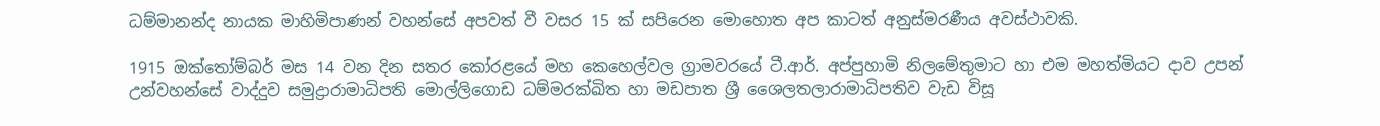ධම්මානන්ද නායක මාහිමිපාණන් වහන්සේ අපවත් වී වසර 15 ක් සපිරෙන මොහොත අප කාටත් අනුස්මරණීය අවස්ථාවකි.

1915 ඔක්තෝම්බර් මස 14 වන දින සතර කෝරළයේ මහ කෙහෙල්වල ග්‍රාමවරයේ ටී.ආර්. අප්පුහාමි නිලමේතුමාට හා එම මහත්මියට දාව උපන් උන්වහන්සේ වාද්දුව සමුද්‍රාරාමාධිපති මොල්ලිගොඩ ධම්මරක්ඛිත හා මඩපාත ශ්‍රී ශෛලතලාරාමාධිපතිව වැඩ විසූ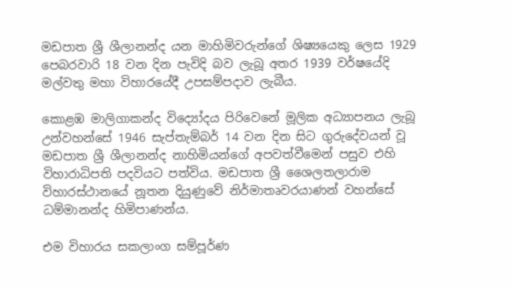මඩපාත ශ්‍රී ශීලානන්ද යන මාහිමිවරුන්ගේ ශිෂ්‍යයෙකු ලෙස 1929 පෙබරවාරි 18 වන දින පැවිදි බව ලැබූ අතර 1939 වර්ෂයේදි මල්වතු මහා විහාරයේදී උපසම්පදාව ලැබීය.

කොළඹ මාලිගාකන්ද විද්‍යෝදය පිරිවෙනේ මූලික අධ්‍යාපනය ලැබූ උන්වහන්සේ 1946 සැප්තැම්බර් 14 වන දින සිට ගුරුදේවයන් වූ මඩපාත ශ්‍රී ශීලානන්ද නාහිමියන්ගේ අපවත්වීමෙන් පසුව එහි විහාරාධිපති පදවියට පත්විය. මඩපාත ශ්‍රී ශෛලතලාරාම විහාරස්ථානයේ නූතන දියුණුවේ නිර්මාතෘවරයාණන් වහන්සේ ධම්මානන්ද හිමිපාණන්ය.

එම විහාරය සකලාංග සම්පූර්ණ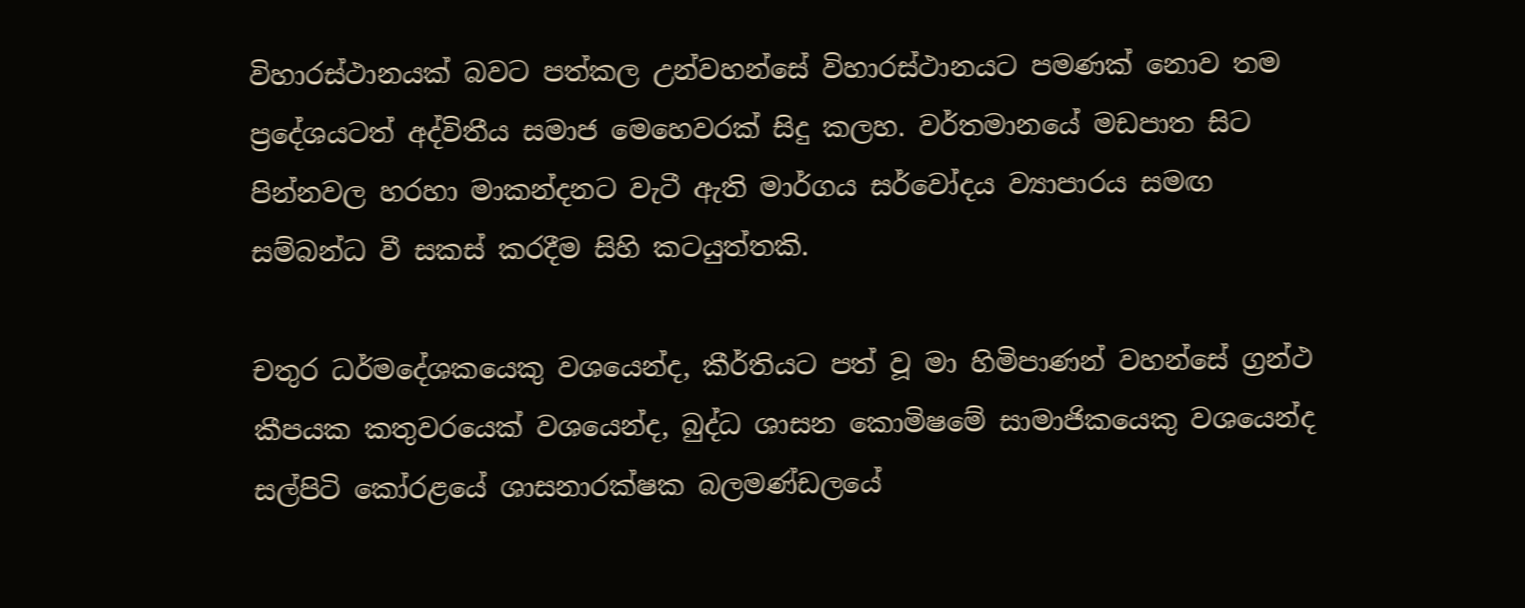විහාරස්ථානයක් බවට පත්කල උන්වහන්සේ විහාරස්ථානයට පමණක් නොව තම ප්‍රදේශයටත් අද්විතීය සමාජ මෙහෙවරක් සිදු කලහ. වර්තමානයේ මඩපාත සිට පින්නවල හරහා මාකන්දනට වැටී ඇති මාර්ගය සර්වෝදය ව්‍යාපාරය සමඟ සම්බන්ධ වී සකස් කරදීම සිහි කටයුත්තකි.

චතුර ධර්මදේශකයෙකු වශයෙන්ද, කීර්තියට පත් වූ මා හිමිපාණන් වහන්සේ ග්‍රන්ථ කීපයක කතුවරයෙක් වශයෙන්ද, බුද්ධ ශාසන කොමිෂමේ සාමාජිකයෙකු වශයෙන්ද සල්පිටි කෝරළයේ ශාසනාරක්ෂක බලමණ්ඩලයේ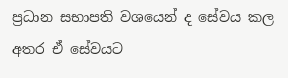ප්‍රධාන සභාපති වශයෙන් ද සේවය කල අතර ඒ සේවයට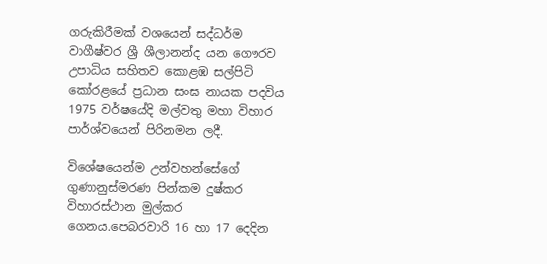ගරුකිරීමක් වශයෙන් සද්ධර්ම වාගීෂ්වර ශ්‍රී ශීලානන්ද යන ගෞරව උපාධිය සහිතව කොළඹ සල්පිටි කෝරළයේ ප්‍රධාන සංඝ නායක පදවිය 1975 වර්ෂයේදි මල්වතු මහා විහාර පාර්ශ්වයෙන් පිරිනමන ලදී.

විශේෂයෙන්ම උන්වහන්සේගේ ගුණානුස්මරණ පින්කම දුෂ්කර විහාරස්ථාන මුල්කර ගෙනය.පෙබරවාරි 16 හා 17 දෙදින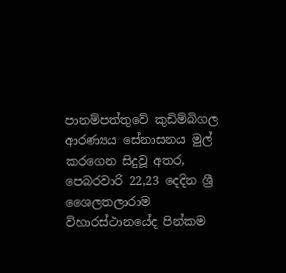පානම්පත්තුවේ කුඩිම්බිගල ආරණ්‍යය සේනාසනය මුල් කරගෙන සිදුවූ අතර, පෙබරවාරි 22,23 දෙදින ශ්‍රී ශෛලතලාරාම විහාරස්ථානයේද පින්කම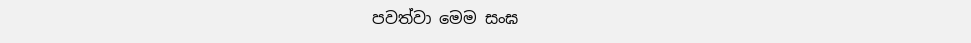පවත්වා මෙම සංඝ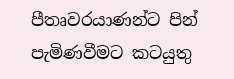පීතෘවරයාණන්ට පින් පැමිණවීමට කටයුතු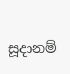සූදානම්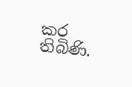කර තිබිණි.